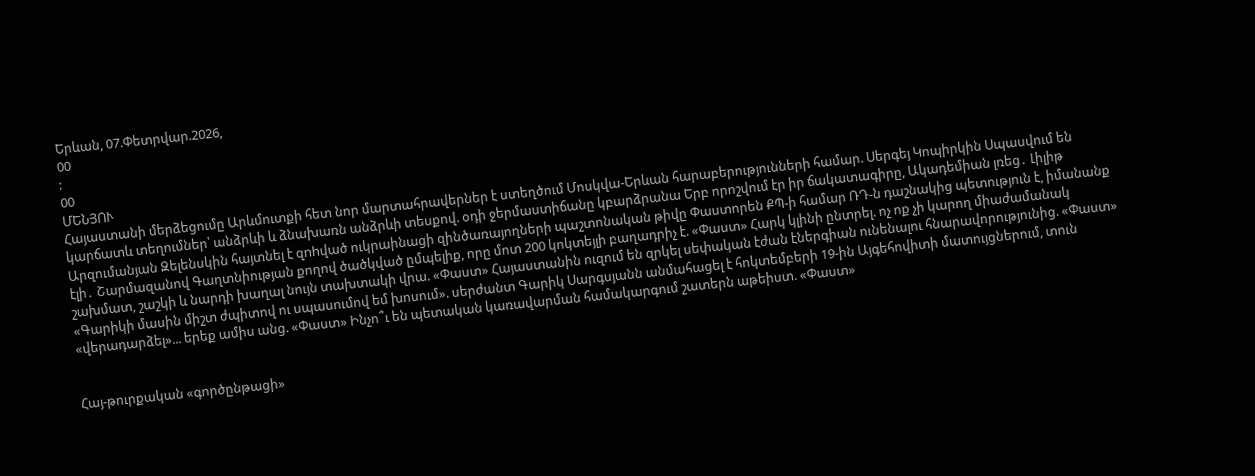Երևան, 07.Փետրվար.2026,
00
:
00
ՄԵՆՅՈՒ
Հայաստանի մերձեցումը Արևմուտքի հետ նոր մարտահրավերներ է ստեղծում Մոսկվա-Երևան հարաբերությունների համար. Սերգեյ Կոպիրկին Սպասվում են կարճատև տեղումներ՝ անձրևի և ձնախառն անձրևի տեսքով. օդի ջերմաստիճանը կբարձրանա Երբ որոշվում էր իր ճակատագիրը, Ակադեմիան լռեց․ Լիլիթ Արզումանյան Զելենսկին հայտնել է զnhված ուկրաինացի զինծառայողների պաշտոնական թիվը Փաստորեն ՔՊ-ի համար ՌԴ-ն դաշնակից պետություն է, իմանանք էլի․ Շարմազանով Գաղտնիության քողով ծածկված ըմպելիք, որը մոտ 200 կոկտեյլի բաղադրիչ է. «Փաստ» Հարկ կլինի ընտրել. ոչ ոք չի կարող միաժամանակ շախմատ, շաշկի և նարդի խաղալ նույն տախտակի վրա. «Փաստ» Հայաստանին ուզում են զրկել սեփական էժան էներգիան ունենալու հնարավորությունից. «Փաստ» «Գարիկի մասին միշտ ժպիտով ու սպասումով եմ խոսում». սերժանտ Գարիկ Սարգսյանն անմահացել է հոկտեմբերի 19-ին Այգեհովիտի մատույցներում, տուն «վերադարձել»... երեք ամիս անց. «Փաստ» Ինչո՞ւ են պետական կառավարման համակարգում շատերն աթեիստ. «Փաստ»


Հայ-թուրքական «գործընթացի»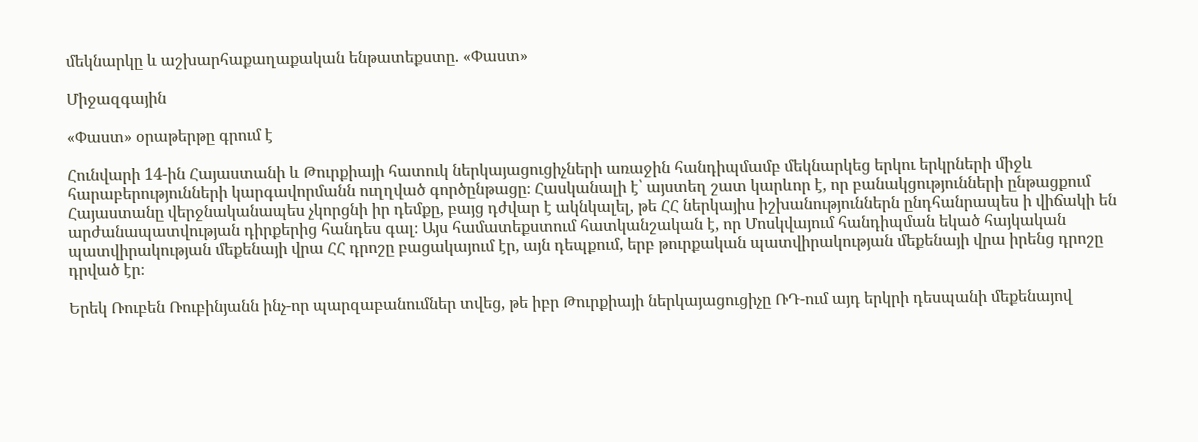մեկնարկը և աշխարհաքաղաքական ենթատեքստը. «Փաստ»

Միջազգային

«Փաստ» օրաթերթը գրում է

Հունվարի 14-ին Հայաստանի և Թուրքիայի հատուկ ներկայացուցիչների առաջին հանդիպմամբ մեկնարկեց երկու երկրների միջև հարաբերությունների կարգավորմանն ուղղված գործընթացը։ Հասկանալի է՝ այստեղ շատ կարևոր է, որ բանակցությունների ընթացքում Հայաստանը վերջնականապես չկորցնի իր դեմքը, բայց դժվար է ակնկալել, թե ՀՀ ներկայիս իշխանություններն ընդհանրապես ի վիճակի են արժանապատվության դիրքերից հանդես գալ։ Այս համատեքստում հատկանշական է, որ Մոսկվայում հանդիպման եկած հայկական պատվիրակության մեքենայի վրա ՀՀ դրոշը բացակայում էր, այն դեպքում, երբ թուրքական պատվիրակության մեքենայի վրա իրենց դրոշը դրված էր։

Երեկ Ռուբեն Ռուբինյանն ինչ-որ պարզաբանումներ տվեց, թե իբր Թուրքիայի ներկայացուցիչը ՌԴ-ում այդ երկրի դեսպանի մեքենայով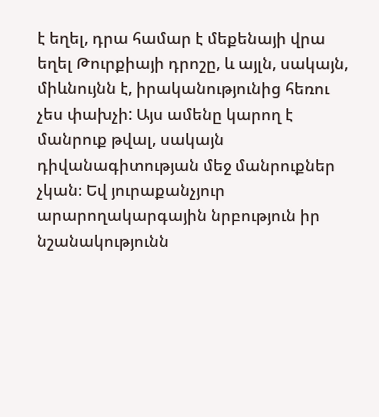է եղել, դրա համար է մեքենայի վրա եղել Թուրքիայի դրոշը, և այլն, սակայն, միևնույնն է, իրականությունից հեռու չես փախչի: Այս ամենը կարող է մանրուք թվալ, սակայն դիվանագիտության մեջ մանրուքներ չկան։ Եվ յուրաքանչյուր արարողակարգային նրբություն իր նշանակությունն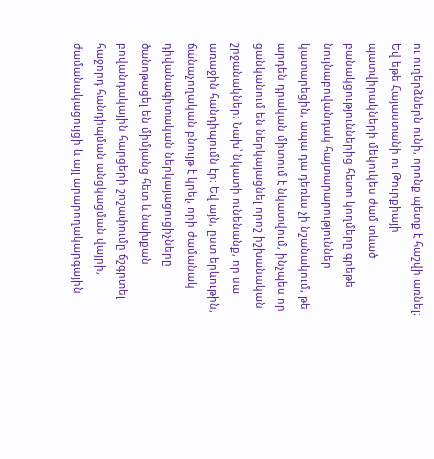ու ուղերձներն ունի, որոնք պետք է հաշվի առնել։ Եվ եթե Հայաստանի ու Թուրքիայի պատվիրակների մեկուկես ժամ տևած բանակցություններից հետո կողմերը գրեթե նույնաբովանդակ հայտարարություններ կատարեցին, ապա դա դեռևս չի նշանակում, թե արդեն դրական միտում է նկատվում, ինչպես որ ցանկանում են ներկայացնել որոշ իշխանական շրջանակներ։ Նախ՝ նկատի ունենանք, որ սա առաջին հանդիպումն էր։ Եվ այն, ըստ երևութին, ճանաչողական բնույթ է կրել, որի ժամանակ դիվանագիտական ներկայացուցիչները ծանոթացել են միմյանց հետ և նախքան բովանդակային հարցերի շոշափումը ճշգրտել հաջորդ հանդիպման անցկացման վայրի, ժամանակացույցի և այլ արարողակարգային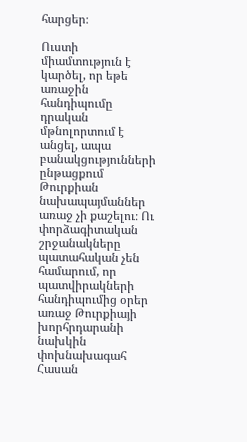հարցեր։

Ուստի միամտություն է կարծել, որ եթե առաջին հանդիպումը դրական մթնոլորտում է անցել, ապա բանակցությունների ընթացքում Թուրքիան նախապայմաններ առաջ չի քաշելու։ Ու փորձագիտական շրջանակները պատահական չեն համարում, որ պատվիրակների հանդիպումից օրեր առաջ Թուրքիայի խորհրդարանի նախկին փոխնախագահ Հասան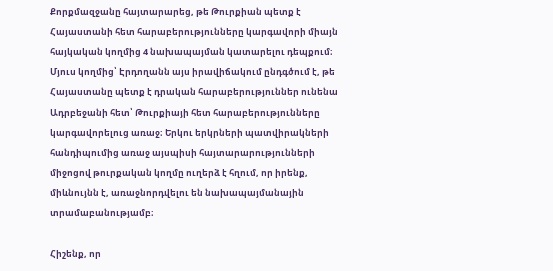Քորքմազջանը հայտարարեց, թե Թուրքիան պետք է Հայաստանի հետ հարաբերությունները կարգավորի միայն հայկական կողմից 4 նախապայման կատարելու դեպքում։ Մյուս կողմից՝ Էրդողանն այս իրավիճակում ընդգծում է, թե Հայաստանը պետք է դրական հարաբերություններ ունենա Ադրբեջանի հետ՝ Թուրքիայի հետ հարաբերությունները կարգավորելուց առաջ։ Երկու երկրների պատվիրակների հանդիպումից առաջ այսպիսի հայտարարությունների միջոցով թուրքական կողմը ուղերձ է հղում, որ իրենք, միևնույնն է, առաջնորդվելու են նախապայմանային տրամաբանությամբ։

Հիշենք, որ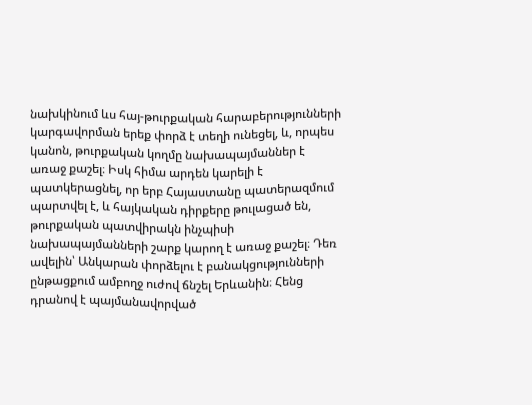նախկինում ևս հայ-թուրքական հարաբերությունների կարգավորման երեք փորձ է տեղի ունեցել, և, որպես կանոն, թուրքական կողմը նախապայմաններ է առաջ քաշել։ Իսկ հիմա արդեն կարելի է պատկերացնել, որ երբ Հայաստանը պատերազմում պարտվել է, և հայկական դիրքերը թուլացած են, թուրքական պատվիրակն ինչպիսի նախապայմանների շարք կարող է առաջ քաշել։ Դեռ ավելին՝ Անկարան փորձելու է բանակցությունների ընթացքում ամբողջ ուժով ճնշել Երևանին։ Հենց դրանով է պայմանավորված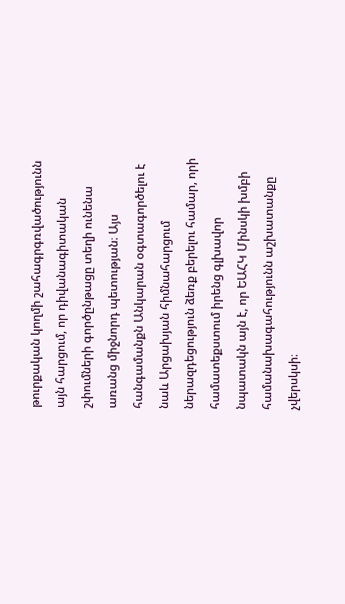թուրքական կողմի շահագրգռվածությունն այն հարցում, որ դիվանագիտական շփումների գործընթացը տեղի ունենա առանց միջնորդ պետության։ Այս հանգամանքն Անկարան օգտագործելու է նաև Արցախյան հիմնահարցում ներազդեցություն ձեռք բերելու համար, որի համատեքստում իրենց գլխավոր նպատակն այն է, որ ԵԱՀԿ Մինսկի խմբի համանախագահությունն աշխատանքը չվերսկսի։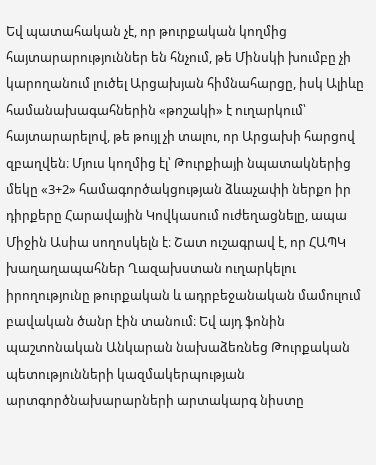Եվ պատահական չէ, որ թուրքական կողմից հայտարարություններ են հնչում, թե Մինսկի խումբը չի կարողանում լուծել Արցախյան հիմնահարցը, իսկ Ալիևը համանախագահներին «թոշակի» է ուղարկում՝ հայտարարելով, թե թույլ չի տալու, որ Արցախի հարցով զբաղվեն։ Մյուս կողմից էլ՝ Թուրքիայի նպատակներից մեկը «3+2» համագործակցության ձևաչափի ներքո իր դիրքերը Հարավային Կովկասում ուժեղացնելը, ապա Միջին Ասիա սողոսկելն է։ Շատ ուշագրավ է, որ ՀԱՊԿ խաղաղապահներ Ղազախստան ուղարկելու իրողությունը թուրքական և ադրբեջանական մամուլում բավական ծանր էին տանում։ Եվ այդ ֆոնին պաշտոնական Անկարան նախաձեռնեց Թուրքական պետությունների կազմակերպության արտգործնախարարների արտակարգ նիստը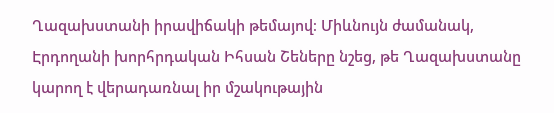Ղազախստանի իրավիճակի թեմայով։ Միևնույն ժամանակ, Էրդողանի խորհրդական Իհսան Շեները նշեց, թե Ղազախստանը կարող է վերադառնալ իր մշակութային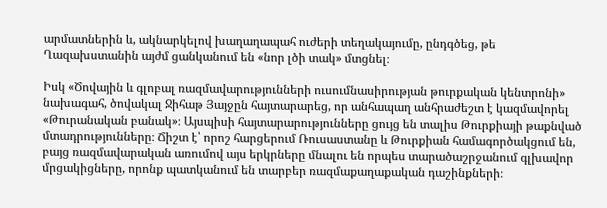արմատներին և, ակնարկելով խաղաղապահ ուժերի տեղակայումը, ընդգծեց, թե Ղազախստանին այժմ ցանկանում են «նոր լծի տակ» մտցնել։

Իսկ «Ծովային և գլոբալ ռազմավարությունների ուսումնասիրության թուրքական կենտրոնի» նախագահ, ծովակալ Ջիհաթ Յայջըն հայտարարեց, որ անհապաղ անհրաժեշտ է կազմավորել «Թուրանական բանակ»։ Այսպիսի հայտարարությունները ցույց են տալիս Թուրքիայի թաքնված մտադրությունները։ Ճիշտ է՝ որոշ հարցերում Ռուսաստանը և Թուրքիան համագործակցում են, բայց ռազմավարական առումով այս երկրները մնալու են որպես տարածաշրջանում գլխավոր մրցակիցները, որոնք պատկանում են տարբեր ռազմաքաղաքական դաշինքների։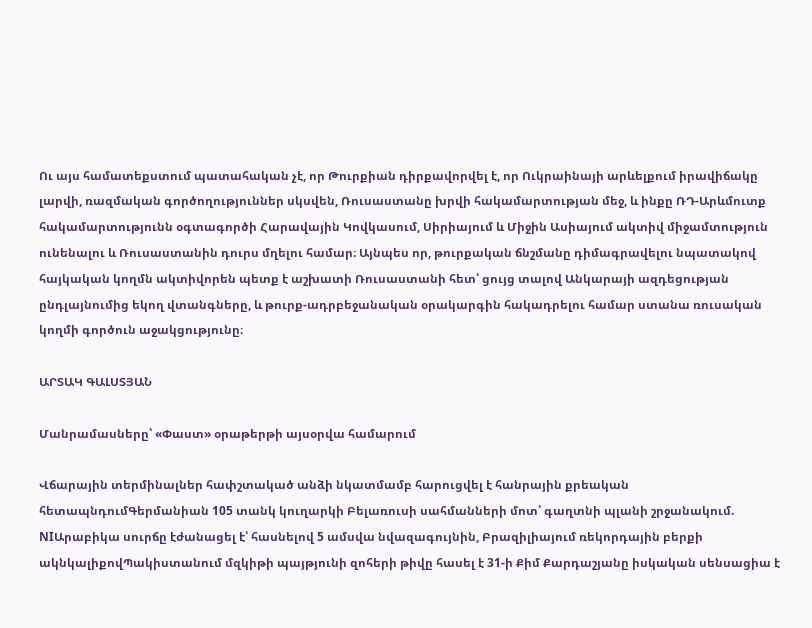Ու այս համատեքստում պատահական չէ, որ Թուրքիան դիրքավորվել է, որ Ուկրաինայի արևելքում իրավիճակը լարվի, ռազմական գործողություններ սկսվեն, Ռուսաստանը խրվի հակամարտության մեջ, և ինքը ՌԴ-Արևմուտք հակամարտությունն օգտագործի Հարավային Կովկասում, Սիրիայում և Միջին Ասիայում ակտիվ միջամտություն ունենալու և Ռուսաստանին դուրս մղելու համար։ Այնպես որ, թուրքական ճնշմանը դիմագրավելու նպատակով հայկական կողմն ակտիվորեն պետք է աշխատի Ռուսաստանի հետ՝ ցույց տալով Անկարայի ազդեցության ընդլայնումից եկող վտանգները, և թուրք-ադրբեջանական օրակարգին հակադրելու համար ստանա ռուսական կողմի գործուն աջակցությունը։

ԱՐՏԱԿ ԳԱԼՍՏՅԱՆ

Մանրամասները՝ «Փաստ» օրաթերթի այսօրվա համարում

Վճարային տերմինալներ հափշտակած անձի նկատմամբ հարուցվել է հանրային քրեական հետապնդումԳերմանիան 105 տանկ կուղարկի Բելառուսի սահմանների մոտ՝ գաղտնի պլանի շրջանակում. NIԱրաբիկա սուրճը էժանացել է՝ հասնելով 5 ամսվա նվազագույնին, Բրազիլիայում ռեկորդային բերքի ակնկալիքովՊակիստանում մզկիթի պայթյունի զոհերի թիվը հասել է 31-ի Քիմ Քարդաշյանը իսկական սենսացիա է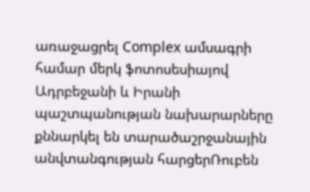առաջացրել Complex ամսագրի համար մերկ ֆոտոսեսիայով Ադրբեջանի և Իրանի պաշտպանության նախարարները քննարկել են տարածաշրջանային անվտանգության հարցերՌուբեն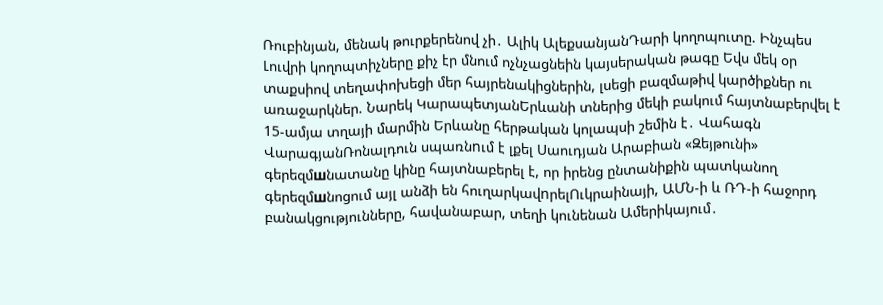Ռուբինյան, մենակ թուրքերենով չի․ Ալիկ ԱլեքսանյանԴարի կողոպուտը. Ինչպես Լուվրի կողոպտիչները քիչ էր մնում ոչնչացնեին կայսերական թագը Եվս մեկ օր տաքսիով տեղափոխեցի մեր հայրենակիցներին, լսեցի բազմաթիվ կարծիքներ ու առաջարկներ. Նարեկ ԿարապետյանԵրևանի տներից մեկի բակում հայտնաբերվել է 15-ամյա տղայի մարմին Երևանը հերթական կոլապսի շեմին է․ Վահագն ՎարագյանՌոնալդուն սպառնnւմ է լքել Սաուդյան Արաբիան «Զեյթունի» գերեզմшնատանը կինը հայտնաբերել է, որ իրենց ընտանիքին պատկանող գերեզմшնոցում այլ անձի են հուղարկավnրելՈւկրաինայի, ԱՄՆ-ի և ՌԴ-ի հաջորդ բանակցությունները, հավանաբար, տեղի կունենան Ամերիկայում․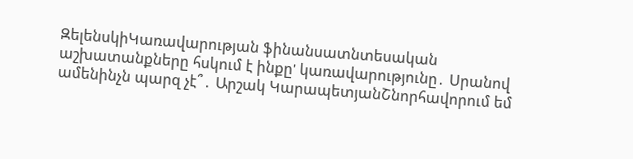ԶելենսկիԿառավարության ֆինանսատնտեսական աշխատանքները հսկում է ինքը' կառավարությունը․ Սրանով ամենինչն պարզ չէ՞․ Արշակ ԿարապետյանՇնորհավորում եմ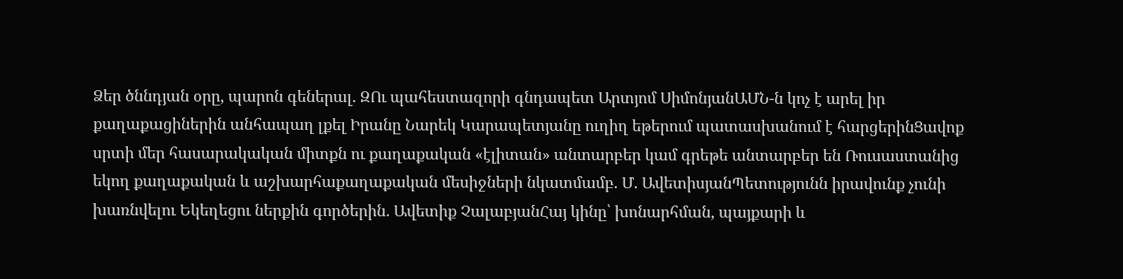Ձեր ծննդյան օրը, պարոն գեներալ. ԶՈւ պահեստազորի գնդապետ Արտյոմ ՍիմոնյանԱՄՆ-ն կոչ է արել իր քաղաքացիներին անհապաղ լքել Իրանը Նարեկ Կարապետյանը ուղիղ եթերում պատասխանում է հարցերինՑավոք սրտի մեր հասարակական միտքն ու քաղաքական «էլիտան» անտարբեր կամ գրեթե անտարբեր են Ռուսաստանից եկող քաղաքական և աշխարհաքաղաքական մեսիջների նկատմամբ. Մ. ԱվետիսյանՊետությունն իրավունք չունի խառնվելու Եկեղեցու ներքին գործերին․ Ավետիք ՉալաբյանՀայ կինը՝ խոնարհման, պայքարի և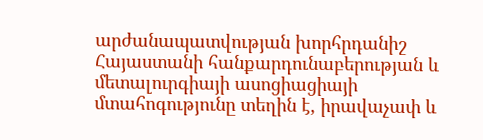արժանապատվության խորհրդանիշ Հայաստանի հանքարդունաբերության և մետալուրգիայի ասոցիացիայի մտահոգությունը տեղին է, իրավաչափ և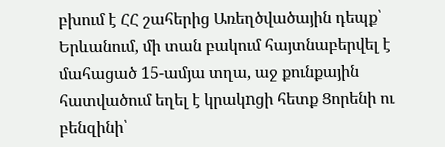բխում է ՀՀ շահերից Առեղծվածային դեպք՝ Երևանում, մի տան բակում հայտնաբերվել է մահացած 15-ամյա տղա, աջ քունքային հատվածում եղել է կրակnցի հետք Ցորենի ու բենզինի՝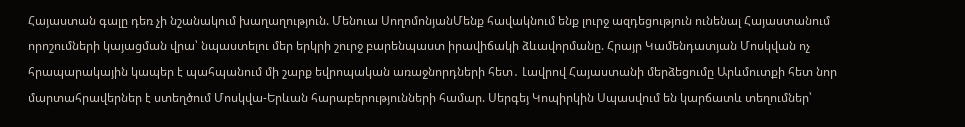Հայաստան գալը դեռ չի նշանակում խաղաղություն. Մենուա ՍողոմոնյանՄենք հավակնում ենք լուրջ ազդեցություն ունենալ Հայաստանում որոշումների կայացման վրա՝ նպաստելու մեր երկրի շուրջ բարենպաստ իրավիճակի ձևավորմանը. Հրայր Կամենդատյան Մոսկվան ոչ հրապարակային կապեր է պահպանում մի շարք եվրոպական առաջնորդների հետ․ Լավրով Հայաստանի մերձեցումը Արևմուտքի հետ նոր մարտահրավերներ է ստեղծում Մոսկվա-Երևան հարաբերությունների համար. Սերգեյ Կոպիրկին Սպասվում են կարճատև տեղումներ՝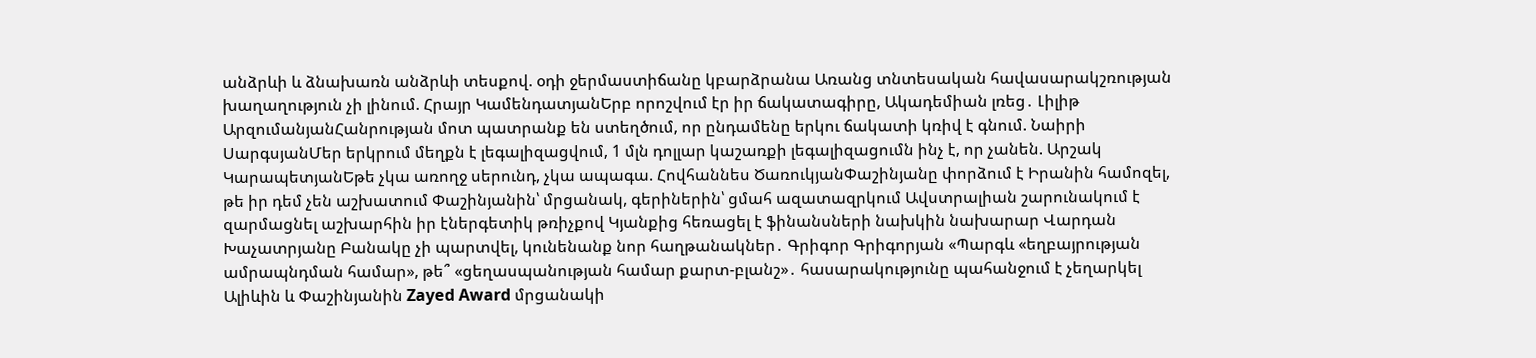անձրևի և ձնախառն անձրևի տեսքով. օդի ջերմաստիճանը կբարձրանա Առանց տնտեսական հավասարակշռության խաղաղություն չի լինում. Հրայր ԿամենդատյանԵրբ որոշվում էր իր ճակատագիրը, Ակադեմիան լռեց․ Լիլիթ ԱրզումանյանՀանրության մոտ պատրանք են ստեղծում, որ ընդամենը երկու ճակատի կռիվ է գնում. Նաիրի ՍարգսյանՄեր երկրում մեղքն է լեգալիզացվում, 1 մլն դոլլար կաշառքի լեգալիզացումն ինչ է, որ չանեն. Արշակ ԿարապետյանԵթե չկա առողջ սերունդ, չկա ապագա. Հովհաննես ԾառուկյանՓաշինյանը փորձում է Իրանին համոզել, թե իր դեմ չեն աշխատում Փաշինյանին՝ մրցանակ, գերիներին՝ ցմահ ազատազրկում Ավստրալիան շարունակում է զարմացնել աշխարհին իր էներգետիկ թռիչքով Կյանքից հեռացել է ֆինանսների նախկին նախարար Վարդան Խաչատրյանը Բանակը չի պարտվել, կունենանք նոր հաղթանակներ․ Գրիգոր Գրիգորյան «Պարգև «եղբայրության ամրապնդման համար», թե՞ «ցեղասպանության համար քարտ-բլանշ»․ հասարակությունը պահանջում է չեղարկել Ալիևին և Փաշինյանին Zayed Award մրցանակի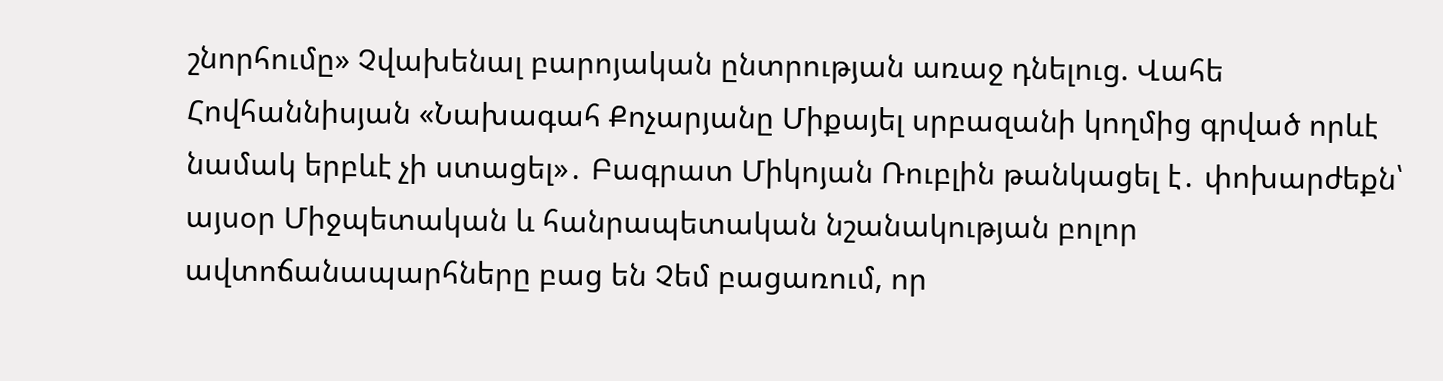շնորհումը» Չվախենալ բարոյական ընտրության առաջ դնելուց. Վահե Հովհաննիսյան «Նախագահ Քոչարյանը Միքայել սրբազանի կողմից գրված որևէ նամակ երբևէ չի ստացել»․ Բագրատ Միկոյան Ռուբլին թանկացել է․ փոխարժեքն՝ այսօր Միջպետական և հանրապետական նշանակության բոլոր ավտոճանապարհները բաց են Չեմ բացառում, որ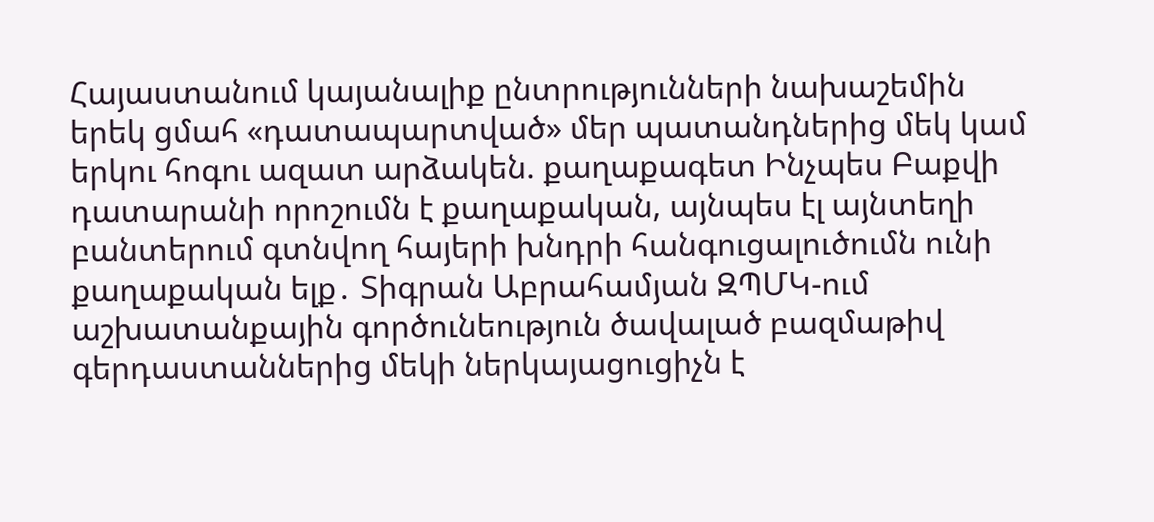Հայաստանում կայանալիք ընտրությունների նախաշեմին երեկ ցմահ «դատապարտված» մեր պատանդներից մեկ կամ երկու հոգու ազատ արձակեն. քաղաքագետ Ինչպես Բաքվի դատարանի որոշումն է քաղաքական, այնպես էլ այնտեղի բանտերում գտնվող հայերի խնդրի հանգուցալուծումն ունի քաղաքական ելք․ Տիգրան Աբրահամյան ԶՊՄԿ-ում աշխատանքային գործունեություն ծավալած բազմաթիվ գերդաստաններից մեկի ներկայացուցիչն է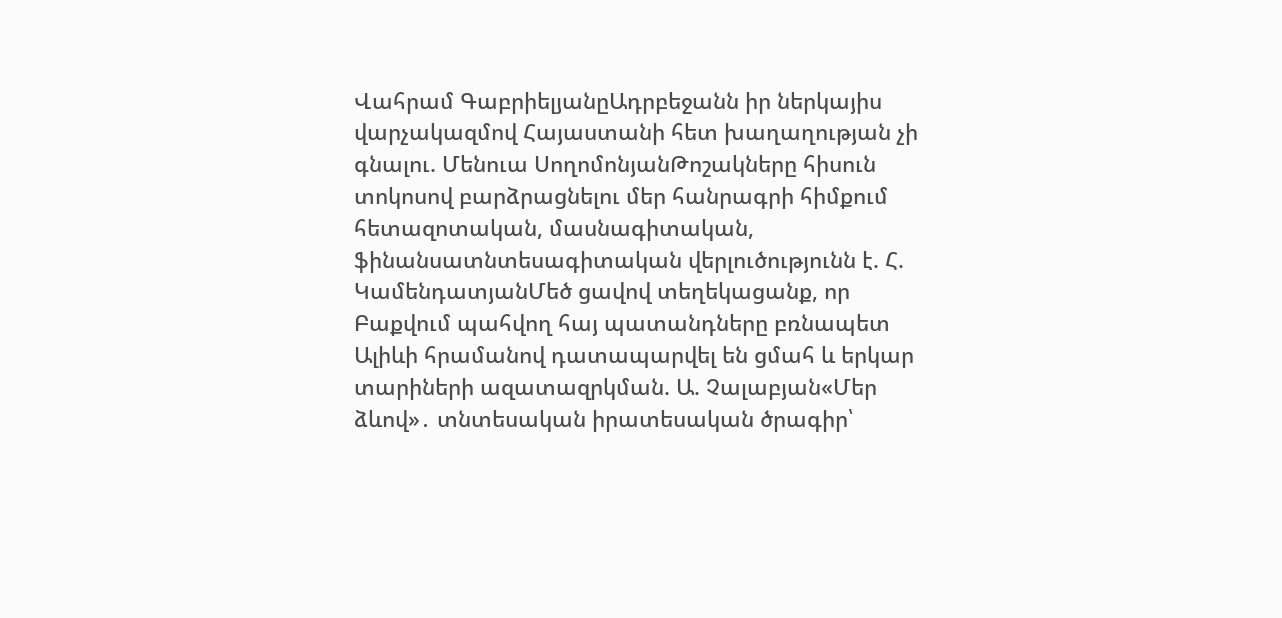Վահրամ ԳաբրիելյանըԱդրբեջանն իր ներկայիս վարչակազմով Հայաստանի հետ խաղաղության չի գնալու. Մենուա ՍողոմոնյանԹոշակները հիսուն տոկոսով բարձրացնելու մեր հանրագրի հիմքում հետազոտական, մասնագիտական, ֆինանսատնտեսագիտական վերլուծությունն է. Հ. ԿամենդատյանՄեծ ցավով տեղեկացանք, որ Բաքվում պահվող հայ պատանդները բռնապետ Ալիևի հրամանով դատապարվել են ցմահ և երկար տարիների ազատազրկման. Ա. Չալաբյան«Մեր ձևով»․ տնտեսական իրատեսական ծրագիր՝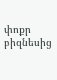փոքր բիզնեսից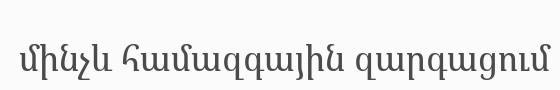մինչև համազգային զարգացում